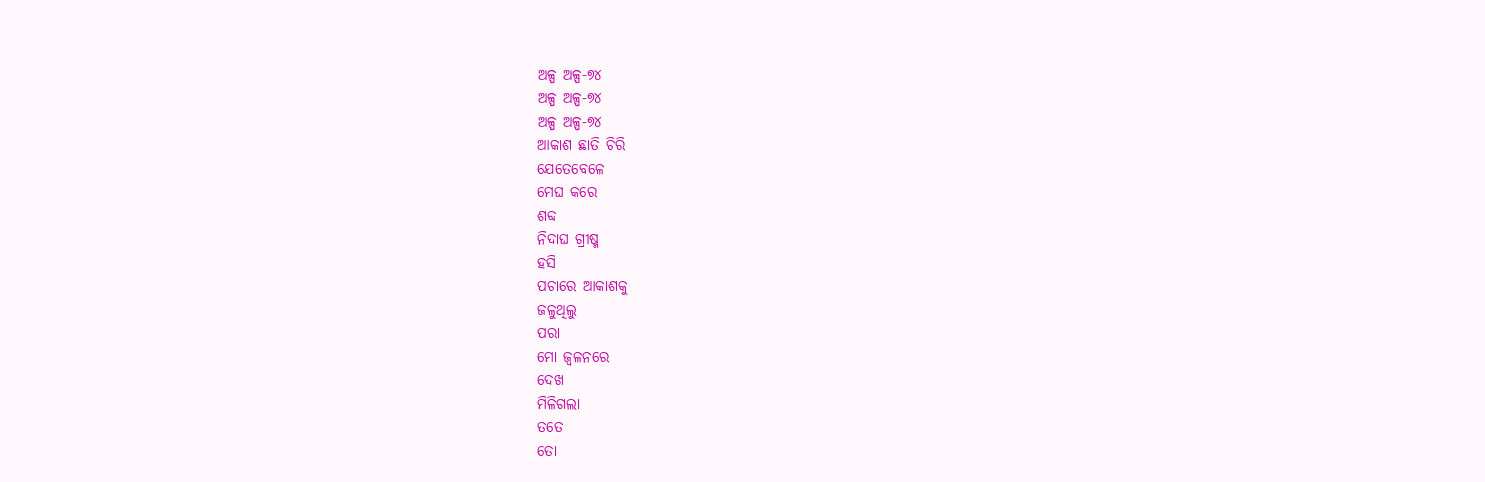ଅଳ୍ପ ଅଳ୍ପ-୭୪
ଅଳ୍ପ ଅଳ୍ପ-୭୪
ଅଳ୍ପ ଅଳ୍ପ-୭୪
ଆକାଶ ଛାତି ଚିରି
ଯେତେବେଳେ
ମେଘ କରେ
ଶବ୍ଦ
ନିଦାଘ ଗ୍ରୀଷ୍ମ
ହସି
ପଚାରେ ଆକାଶକୁ
ଜଳୁଥିଲୁ
ପରା
ମୋ ଜ୍ଵଳନରେ
ଦେଖ
ମିଳିଗଲା
ତତେ
ତୋ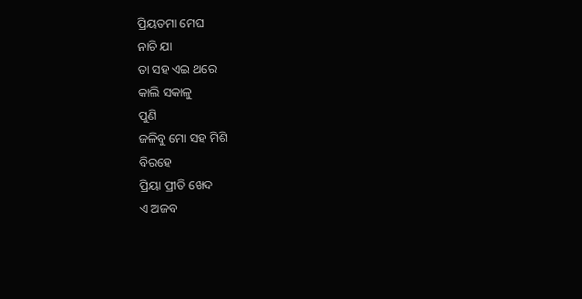ପ୍ରିୟତମା ମେଘ
ନାଚି ଯା
ତା ସହ ଏଇ ଥରେ
କାଲି ସକାଳୁ
ପୁଣି
ଜଳିବୁ ମୋ ସହ ମିଶି
ବିରହେ
ପ୍ରିୟା ପ୍ରୀତି ଖେଦ
ଏ ଅଜବ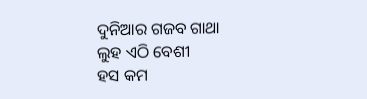ଦୁନିଆର ଗଜବ ଗାଥା
ଲୁହ ଏଠି ବେଶୀ
ହସ କମ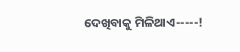ଦେଖିବାକୁ ମିଳିଥାଏ-----!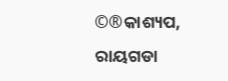©®କାଶ୍ୟପ,
ରାୟଗଡା